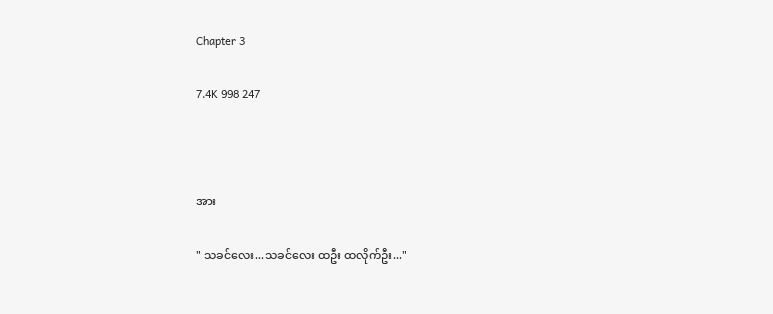Chapter 3

7.4K 998 247



အား

" သခင်လေး...သခင်လေး ထဦး ထလိုက်ဦး..."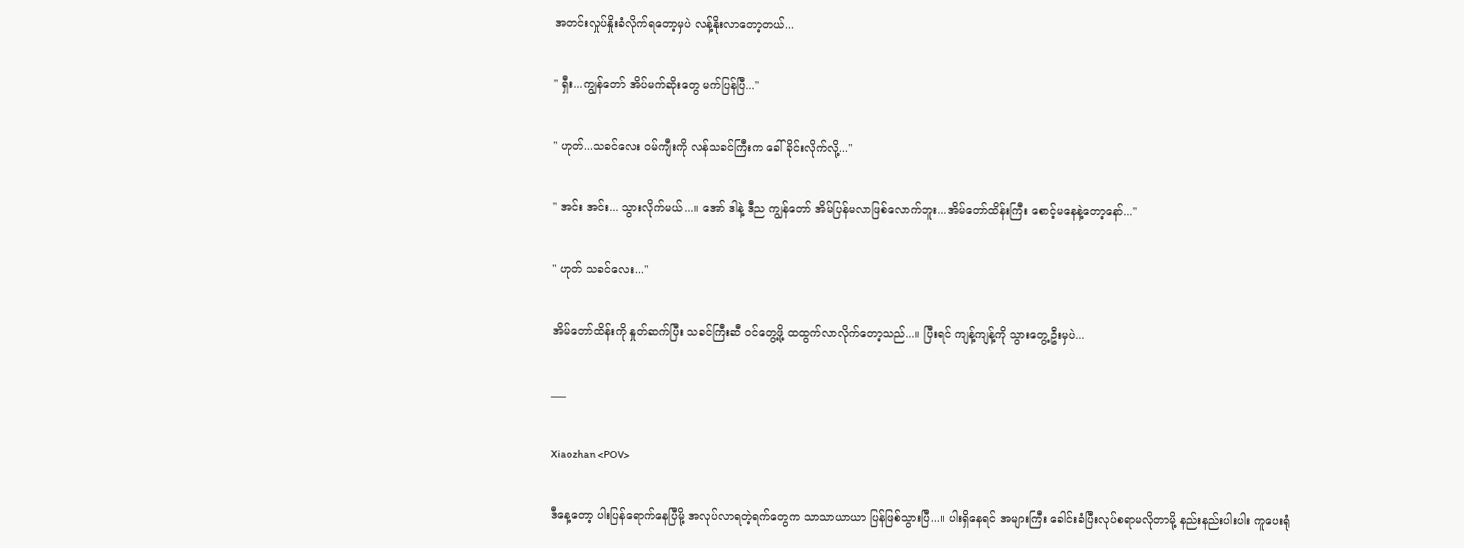အတင်းလှုပ်နှိုးခံလိုက်ရတော့မှပဲ လန့်နိုးလာတော့တယ်...

" ရှီး...ကျွန်တော် အိပ်မက်ဆိုးတွေ မက်ပြန်ပြီ..."

" ဟုတ်...သခင်လေး ဝမ်ကျီးကို လန်သခင်ကြီးက ခေါ်ခိုင်းလိုက်လို့..."

" အင်း အင်း... သွားလိုက်မယ်...။ အော် ဒါနဲ့ ဒီည ကျွန်တော် အိမ်ပြန်မလာဖြစ်လောက်ဘူး...အိမ်တော်ထိန်းကြီး စောင့်မနေနဲ့တော့နော်..."

" ဟုတ် သခင်လေး..."

အိမ်တော်ထိန်းကို နှုတ်ဆက်ပြီး သခင်ကြီးဆီ ဝင်တွေ့ဖို့ ထထွက်လာလိုက်တော့သည်...။ ပြီးရင် ကျန့်ကျန့်ကို သွားတွေ့ဦးမှပဲ...

___

Xiaozhan <POV>

ဒီနေ့တော့ ပါးပြန်ရောက်နေပြီမို့ အလုပ်လာရတဲ့ရက်တွေက သာသာယာယာ ပြန်ဖြစ်သွားပြီ...။ ပါးရှိနေရင် အများကြီး ခေါင်းခံပြီးလုပ်စရာမလိုတာမို့ နည်းနည်းပါးပါး ကူပေးရုံ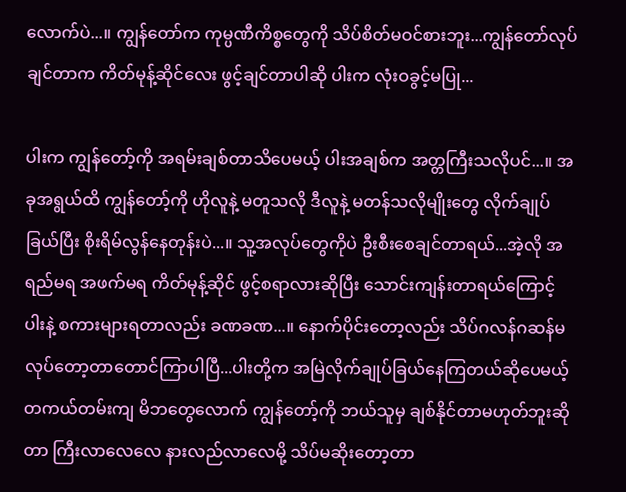လောက်ပဲ...။ ကျွန်တော်က ကုမ္ပဏီကိစ္စတွေကို သိပ်စိတ်မဝင်စားဘူး...ကျွန်တော်လုပ်ချင်တာက ကိတ်မုန့်ဆိုင်လေး ဖွင့်ချင်တာပါဆို ပါးက လုံးဝခွင့်မပြု...

ပါးက ကျွန်တော့်ကို အရမ်းချစ်တာသိပေမယ့် ပါးအချစ်က အတ္တကြီးသလိုပင်...။ အခုအရွယ်ထိ ကျွန်တော့်ကို ဟိုလူနဲ့ မတူသလို ဒီလူနဲ့ မတန်သလိုမျိုးတွေ လိုက်ချုပ်ခြယ်ပြီး စိုးရိမ်လွန်နေတုန်းပဲ...။ သူ့အလုပ်တွေကိုပဲ ဦးစီးစေချင်တာရယ်...အဲ့လို အရည်မရ အဖက်မရ ကိတ်မုန့်ဆိုင် ဖွင့်စရာလားဆိုပြီး သောင်းကျန်းတာရယ်ကြောင့်  ပါးနဲ့ စကားများရတာလည်း ခဏခဏ...။ နောက်ပိုင်းတော့လည်း သိပ်ဂလန်ဂဆန်မလုပ်တော့တာတောင်ကြာပါပြီ...ပါးတို့က အမြဲလိုက်ချုပ်ခြယ်နေကြတယ်ဆိုပေမယ့် တကယ်တမ်းကျ‌ မိဘတွေလောက် ကျွန်တော့်ကို ဘယ်သူမှ ချစ်နိုင်တာမဟုတ်ဘူးဆိုတာ ကြီးလာလေလေ နားလည်လာလေမို့ သိပ်မဆိုးတော့တာ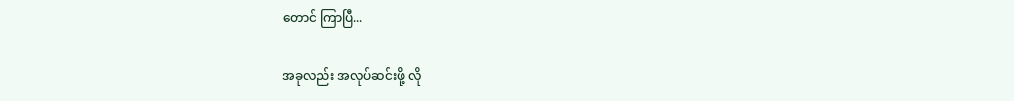တောင် ကြာပြီ...

အခုလည်း အလုပ်ဆင်းဖို့ လို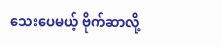သေးပေမယ့် ဗိုက်ဆာလို့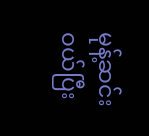မုန့်ဆင်းဝယ်ပြီး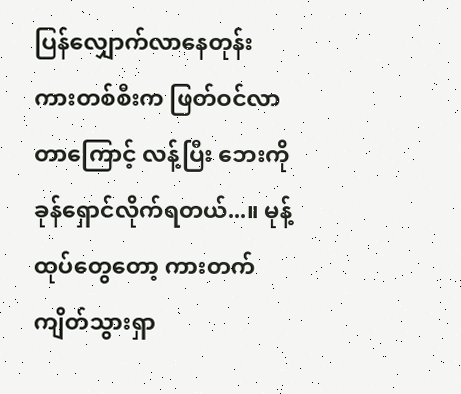ပြန်လျှောက်လာနေတုန်း ကားတစ်စီးက ဖြတ်ဝင်လာတာ‌ကြောင့် လန့်ပြီး ဘေးကို ခုန်ရှောင်လိုက်ရတယ်...။ မုန့်ထုပ်တွေတော့ ကားတက်ကျိတ်သွားရှာ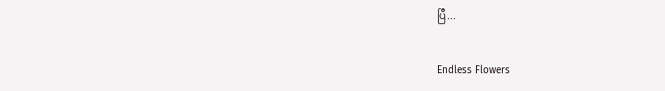ပြီ...

Endless Flowers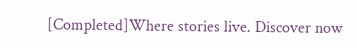[Completed]Where stories live. Discover now